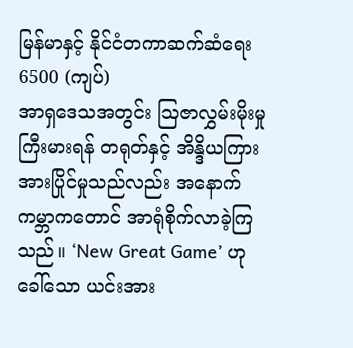မြန်မာနှင့် နိုင်ငံတကာဆက်ဆံရေး
6500 (ကျပ်)
အာရှဒေသအတွင်း ဩဇာလွှမ်းမိုးမှု ကြီးမားရန် တရုတ်နှင့် အိန္ဒိယကြား အားပြိုင်မှုသည်လည်း အနောက်ကမ္ဘာကတောင် အာရုံစိုက်လာခဲ့ကြသည်။ ‘New Great Game’ ဟုခေါ်သော ယင်းအား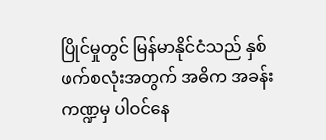ပြိုင်မှုတွင် မြန်မာနိုင်ငံသည် နှစ်ဖက်စလုံးအတွက် အဓိက အခန်းကဏ္ဍမှ ပါဝင်နေ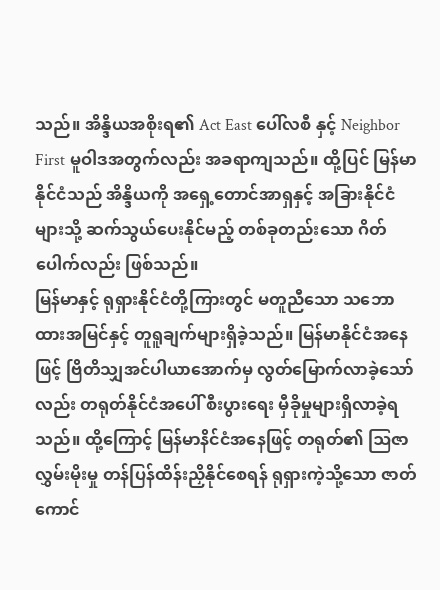သည်။ အိန္ဒိယအစိုးရ၏ Act East ပေါ်လစီ နှင့် Neighbor First မူဝါဒအတွက်လည်း အခရာကျသည်။ ထို့ပြင် မြန်မာနိုင်ငံသည် အိန္ဒိယကို အရှေ့တောင်အာရှနှင့် အခြားနိုင်ငံများသို့ ဆက်သွယ်ပေးနိုင်မည့် တစ်ခုတည်းသော ဂိတ်ပေါက်လည်း ဖြစ်သည်။
မြန်မာနှင့် ရုရှားနိုင်ငံတို့ကြားတွင် မတူညီသော သဘောထားအမြင်နှင့် တူရူချက်များရှိခဲ့သည်။ မြန်မာနိုင်ငံအနေဖြင့် ဗြိတိသျှအင်ပါယာအောက်မှ လွတ်မြောက်လာခဲ့သော်လည်း တရုတ်နိုင်ငံအပေါ် စီးပွားရေး မှီခိုမှုများရှိလာခဲ့ရသည်။ ထို့ကြောင့် မြန်မာနိင်ငံအနေဖြင့် တရုတ်၏ ဩဇာလွှမ်းမိုးမှု တန်ပြန်ထိန်းညှိနိုင်စေရန် ရုရှားကဲ့သို့သော ဇာတ်ကောင်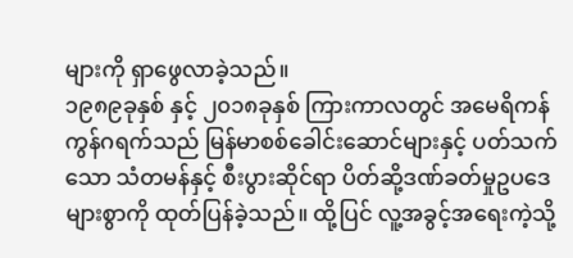များကို ရှာဖွေလာခဲ့သည်။
၁၉၈၉ခုနှစ် နှင့် ၂၀၁၈ခုနှစ် ကြားကာလတွင် အမေရိကန်ကွန်ဂရက်သည် မြန်မာစစ်ခေါင်းဆောင်များနှင့် ပတ်သက်သော သံတမန်နှင့် စီးပွားဆိုင်ရာ ပိတ်ဆို့ဒဏ်ခတ်မှုဥပဒေများစွာကို ထုတ်ပြန်ခဲ့သည်။ ထို့ပြင် လူ့အခွင့်အရေးကဲ့သို့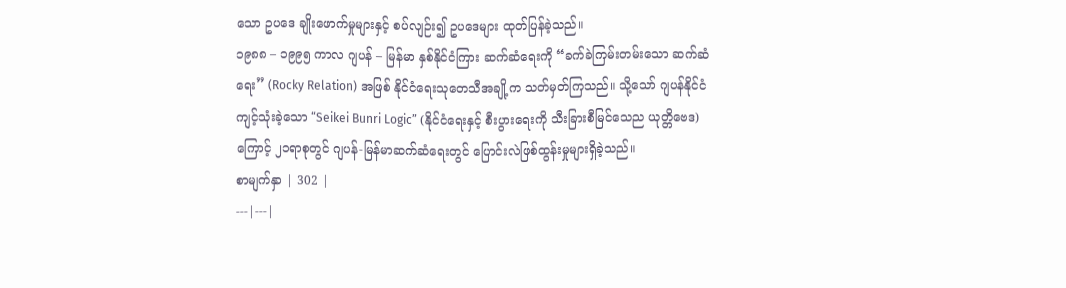သော ဥပဒေ ချိုးဖောက်မှုများနှင့် စပ်လျဉ်း၍ ဥပဒေများ ထုတ်ပြန်ခဲ့သည်။
၁၉၈၈ – ၁၉၉၅ ကာလ ဂျပန် – မြန်မာ နှစ်နိုင်ငံကြား ဆက်ဆံရေးကို “ခက်ခဲကြမ်းတမ်းသော ဆက်ဆံရေး” (Rocky Relation) အဖြစ် နိုင်ငံရေးသုတေသီအချို့က သတ်မှတ်ကြသည်။ သို့သော် ဂျပန်နိုင်ငံကျင့်သုံးခဲ့သော “Seikei Bunri Logic” (နိုင်ငံရေးနှင့် စီးပွားရေးကို သီးခြားစီမြင်သေည ယုတ္တိဗေဒ)ကြောင့် ၂၁ရာစုတွင် ဂျပန်-မြန်မာဆက်ဆံရေးတွင် ပြောင်းလဲဖြစ်ထွန်းမှုများရှိခဲ့သည်။
စာမျက်နှာ | 302 |
---|---|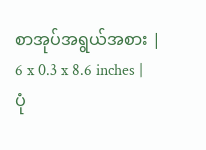စာအုပ်အရွယ်အစား | 6 x 0.3 x 8.6 inches |
ပုံ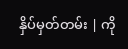နှိပ်မှတ်တမ်း | ကို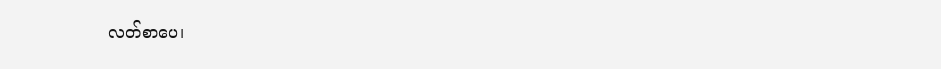လတ်စာပေ၊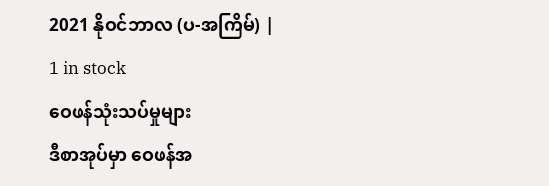2021 နိုဝင်ဘာလ (ပ-အကြိမ်) |
1 in stock
ဝေဖန်သုံးသပ်မှုများ
ဒီစာအုပ်မှာ ဝေဖန်အ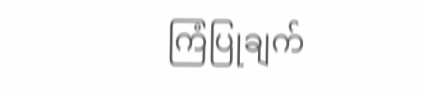ကြံပြုချက်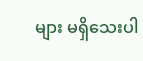များ မရှိသေးပါ